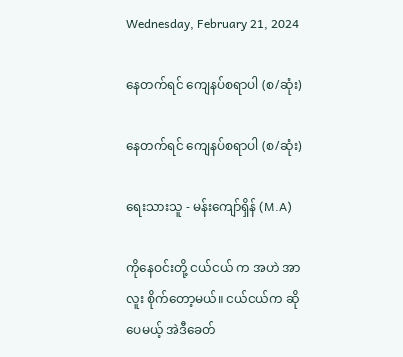Wednesday, February 21, 2024

နေတက်ရင် ကျေနပ်စရာပါ (စ/ဆုံး)

နေတက်ရင် ကျေနပ်စရာပါ (စ/ဆုံး)

ရေးသားသူ - မန်းကျော်ရှိန် (M.A)

ကိုနေဝင်းတို့ ငယ်ငယ် က အဟဲ အာလူး စိုက်တော့မယ်။ ငယ်ငယ်က ဆိုပေမယ့် အဲဒီခေတ်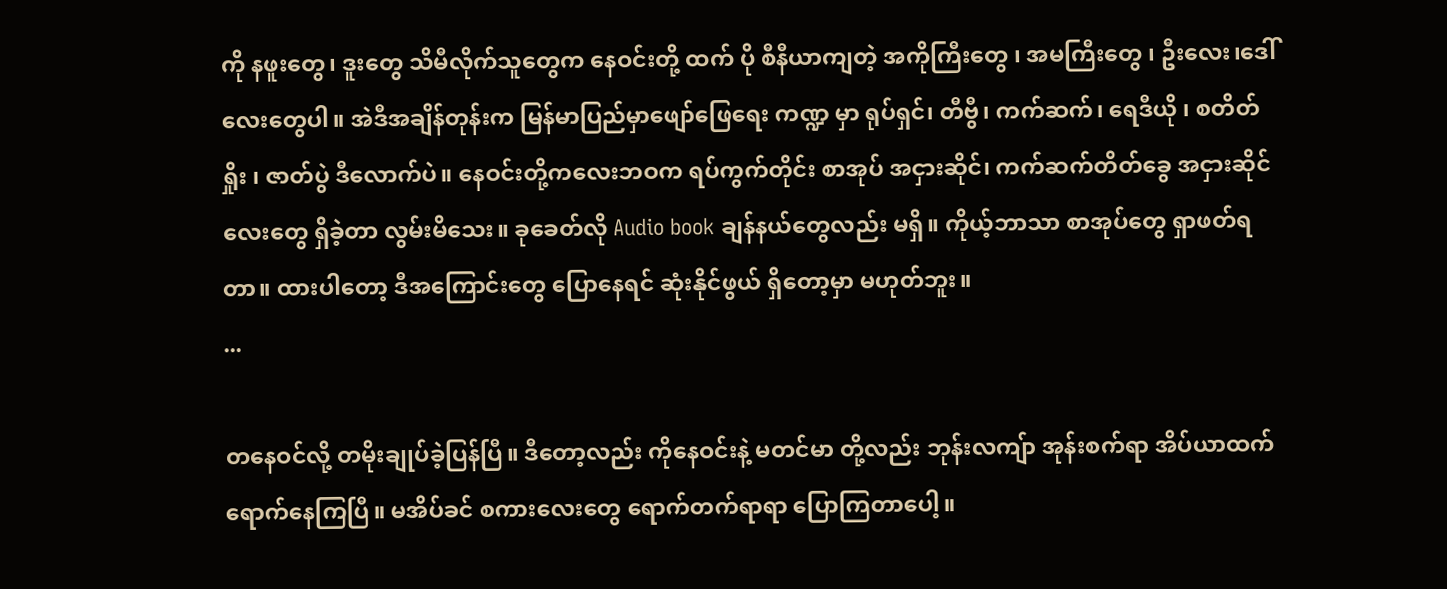ကို နဖူးတွေ၊ ဒူးတွေ သိမီလိုက်သူတွေက နေဝင်းတို့ ထက် ပို စီနီယာကျတဲ့ အကိုကြီးတွေ ၊ အမကြီးတွေ ၊ ဦးလေး၊ဒေါ်လေးတွေပါ။ အဲဒီအချိန်တုန်းက မြန်မာပြည်မှာဖျော်ဖြေရေး ကဏ္ဍ မှာ ရုပ်ရှင်၊ တီဗွီ၊ ကက်ဆက်၊ ရေဒီယို ၊ စတိတ်ရှိုး ၊ ဇာတ်ပွဲ ဒီလောက်ပဲ။ နေဝင်းတို့ကလေးဘဝက ရပ်ကွက်တိုင်း စာအုပ် အငှားဆိုင်၊ ကက်ဆက်တိတ်ခွေ အငှားဆိုင်လေးတွေ ရှိခဲ့တာ လွမ်းမိသေး။ ခုခေတ်လို Audio book ချန်နယ်တွေလည်း မရှိ။ ကိုယ့်ဘာသာ စာအုပ်တွေ ရှာဖတ်ရတာ။ ထားပါတော့ ဒီအကြောင်းတွေ ပြောနေရင် ဆုံးနိုင်ဖွယ် ရှိတော့မှာ မဟုတ်ဘူး။
...

တနေဝင်လို့ တမိုးချုပ်ခဲ့ပြန်ပြီ။ ဒီတော့လည်း ကိုနေဝင်းနဲ့ မတင်မာ တို့လည်း ဘုန်းလကျ်ာ အုန်းစက်ရာ အိပ်ယာထက် ရောက်နေကြပြီ။ မအိပ်ခင် စကားလေးတွေ ရောက်တက်ရာရာ ပြောကြတာပေါ့။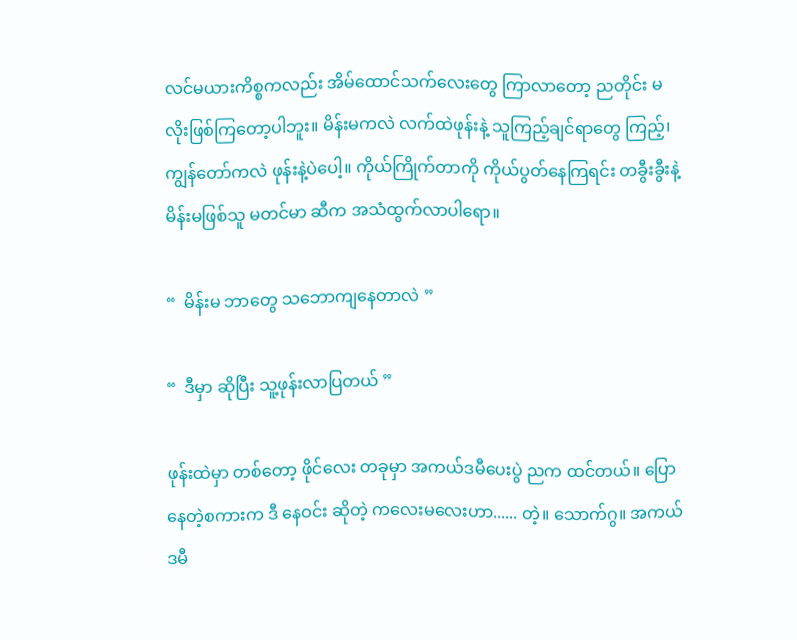လင်မယားကိစ္စကလည်း အိမ်ထောင်သက်လေးတွေ ကြာလာတော့ ညတိုင်း မလိုးဖြစ်ကြတော့ပါဘူး။ မိန်းမကလဲ လက်ထဲဖုန်းနဲ့ သူကြည့်ချင်ရာတွေ ကြည့်၊ ကျွန်တော်ကလဲ ဖုန်းနဲ့ပဲပေါ့။ ကိုယ်ကြိုက်တာကို ကိုယ်ပွတ်နေကြရင်း တခွီးခွီးနဲ့ မိန်းမဖြစ်သူ မတင်မာ ဆီက အသံထွက်လာပါရော။

“  မိန်းမ ဘာတွေ သဘောကျနေတာလဲ ”

“  ဒီမှာ ဆိုပြီး သူ့ဖုန်းလာပြတယ် ”

ဖုန်းထဲမှာ တစ်တော့ ဖိုင်လေး တခုမှာ အကယ်ဒမီပေးပွဲ ညက ထင်တယ်။ ပြောနေတဲ့စကားက ဒီ နေဝင်း ဆိုတဲ့ ကလေးမလေးဟာ...... တဲ့။ သောက်ဂွ။ အကယ်ဒမီ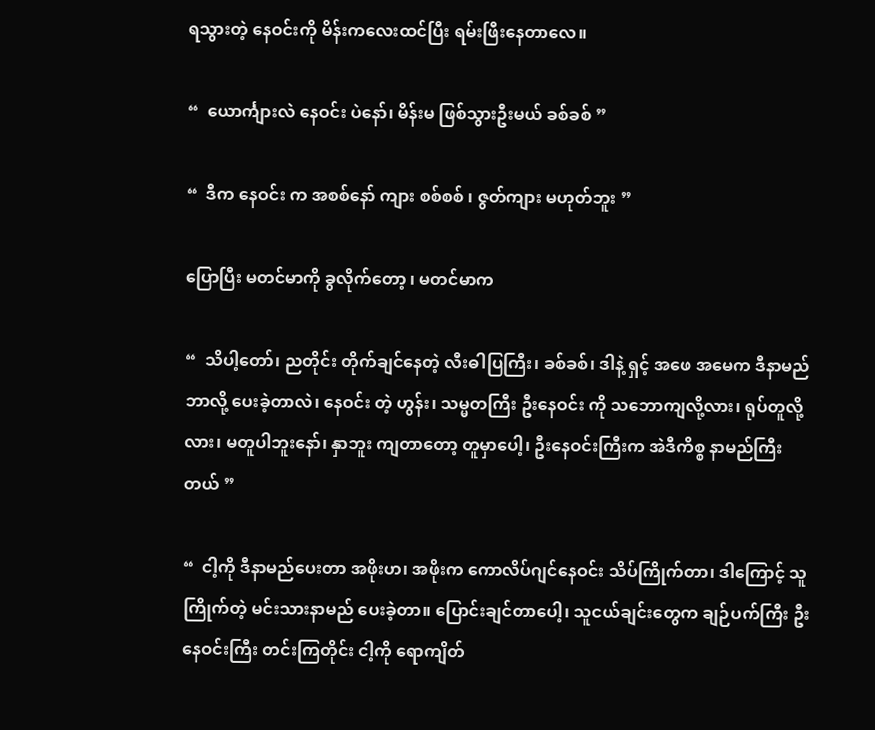ရသွားတဲ့ နေဝင်းကို မိန်းကလေးထင်ပြီး ရမ်းဖြီးနေတာလေ။

“  ယောင်္ကျားလဲ နေဝင်း ပဲနော်၊ မိန်းမ ဖြစ်သွားဦးမယ် ခစ်ခစ် ”

“  ဒီက နေဝင်း က အစစ်နော် ကျား စစ်စစ် ၊ ဇွတ်ကျား မဟုတ်ဘူး ”

ပြောပြီး မတင်မာကို ခွလိုက်တော့ ၊ မတင်မာက

“  သိပါ့တော်၊ ညတိုင်း တိုက်ချင်နေတဲ့ လီးဓါပြကြီး၊ ခစ်ခစ်၊ ဒါနဲ့ ရှင့် အဖေ အမေက ဒီနာမည်ဘာလို့ ပေးခဲ့တာလဲ၊ နေဝင်း တဲ့ ဟွန်း၊ သမ္မတကြီး ဦးနေဝင်း ကို သဘောကျလို့လား၊ ရုပ်တူလို့လား၊ မတူပါဘူးနော်၊ နှာဘူး ကျတာတော့ တူမှာပေါ့၊ ဦးနေဝင်းကြီးက အဲဒီကိစ္စ နာမည်ကြီးတယ် ”

“  ငါ့ကို ဒီနာမည်ပေးတာ အဖိုးဟ၊ အဖိုးက ကောလိပ်ဂျင်နေဝင်း သိပ်ကြိုက်တာ၊ ဒါကြောင့် သူကြိုက်တဲ့ မင်းသားနာမည် ပေးခဲ့တာ။ ပြောင်းချင်တာပေါ့၊ သူငယ်ချင်းတွေက ချဉ်ပက်ကြီး ဦးနေဝင်းကြီး တင်းကြတိုင်း ငါ့ကို ရောကျိတ်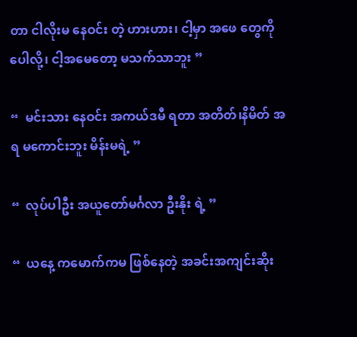တာ ငါလိုးမ နေဝင်း တဲ့ ဟားဟား၊ ငါ့မှာ အဖေ တွေကို ပေါလို့၊ ငါ့အမေတော့ မသက်သာဘူး ”

“  မင်းသား နေဝင်း အကယ်ဒမီ ရတာ အတိတ်၊နိမိတ် အရ မကောင်းဘူး မိန်းမရဲ့ ”

“  လုပ်ပါဦး အယူတော်မင်္ဂလာ ဦးနိုး ရဲ့ ”

“  ယနေ့ ကမောက်ကမ ဖြစ်နေတဲ့ အခင်းအကျင်းဆိုး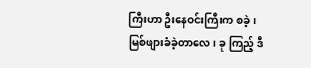ကြီးဟာ ဦးနေဝင်းကြီးက စခဲ့၊ မြစ်ဖျားခံခဲ့တာလေ၊ ခု ကြည့် ဒီ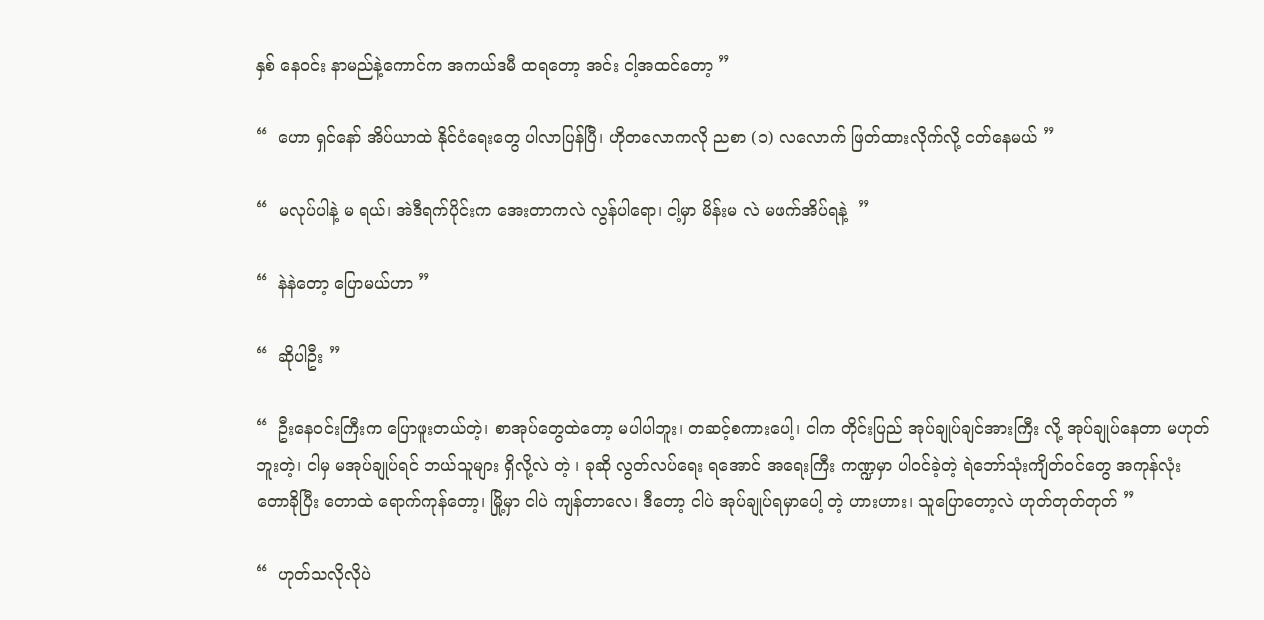နှစ် နေဝင်း နာမည်နဲ့ကောင်က အကယ်ဒမီ ထရတော့ အင်း ငါ့အထင်တော့ ”

“  ဟော ရှင်နော် အိပ်ယာထဲ နိုင်ငံရေးတွေ ပါလာပြန်ပြီ၊ ဟိုတလောကလို ညစာ (၁) လလောက် ဖြတ်ထားလိုက်လို့ ငတ်နေမယ် ”

“  မလုပ်ပါနဲ့ မ ရယ်၊ အဲဒီရက်ပိုင်းက အေးတာကလဲ လွန်ပါရော၊ ငါ့မှာ မိန်းမ လဲ မဖက်အိပ်ရနဲ့  ”

“  နဲနဲတော့ ပြောမယ်ဟာ ”

“  ဆိုပါဦး ”

“  ဦးနေဝင်းကြီးက ပြောဖူးတယ်တဲ့၊ စာအုပ်တွေထဲတော့ မပါပါဘူး၊ တဆင့်စကားပေါ့၊ ငါက တိုင်းပြည် အုပ်ချုပ်ချင်အားကြီး လို့ အုပ်ချုပ်နေတာ မဟုတ်ဘူးတဲ့၊ ငါမှ မအုပ်ချုပ်ရင် ဘယ်သူများ ရှိလို့လဲ တဲ့ ၊ ခုဆို လွတ်လပ်ရေး ရအောင် အရေးကြီး ကဏ္ဍမှာ ပါဝင်ခဲ့တဲ့ ရဲဘော်သုံးကျိတ်ဝင်တွေ အကုန်လုံး တောခိုပြီး တောထဲ ရောက်ကုန်တော့၊ မြို့မှာ ငါပဲ ကျန်တာလေ၊ ဒီတော့ ငါပဲ အုပ်ချုပ်ရမှာပေါ့ တဲ့ ဟားဟား၊ သူပြောတော့လဲ ဟုတ်တုတ်တုတ် ”

“  ဟုတ်သလိုလိုပဲ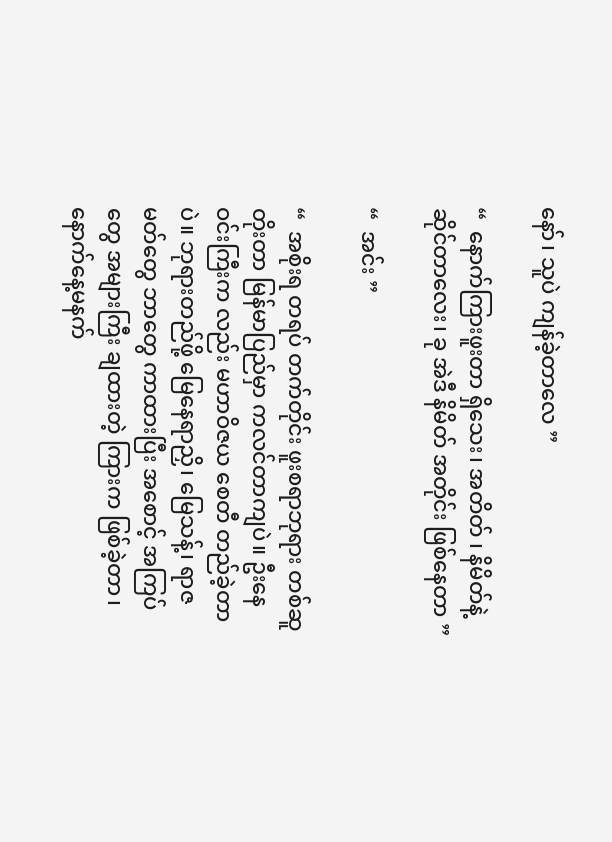နော်၊ သူပဲ ကျန်ခဲ့တာလေ ”

“  နောက်ကြားဖူးတာ ရှိသေး၊ အတိတ် ၊ နိမိတ်နဲ့ ဆိုင်တာလေး၊ ခု အဲဒီ နိမိတ် အတိုင်း ဖြစ်နေတာ ”

“  အင်း ”

“  အစိုးရ တရပ် တက်တိုင်း ဖူးစရာဘုရား တစ်ဆူ တိုးတာ မြန်မာပြည်မှာ ကလင်တာကျပဲ။ ဦးနေဝင်းကြီးက လည်း မဟာဝိဇယ စေတီ တည်ခဲ့တာပဲ။ ဘုရားတည်ဖို့ မြေနေရာညှိ၊ မြေသန့်၊ ရာဇမတ်တွေ ဘာတွေ ကာထားပြီး အစောင့် အကြပ်တွေ အများကြီး ချထားတဲ့ ကြားက ဖြစ်ခဲ့တာ၊ နောက်နေ့မနက်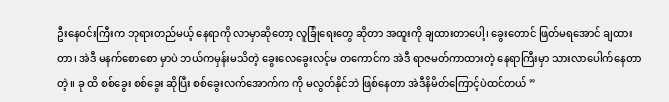ဦးနေဝင်းကြီးက ဘုရားတည်မယ့် နေရာကို လာမှာဆိုတော့ လူခြုံရေးတွေ ဆိုတာ အထူးကို ချထားတာပေါ့၊ ခွေးတောင် ဖြတ်မရအောင် ချထားတာ၊ အဲဒီ မနက်စောစော မှာပဲ ဘယ်ကမှန်းမသိတဲ့ ခွေးလေခွေးလင့်မ တကောင်က အဲဒီ ရာဇမတ်ကာထားတဲ့ နေရာကြီးမှာ သားလာပေါက်နေတာ တဲ့။ ခု ထိ စစ်ခွေး စစ်ခွေး ဆိုပြီး စစ်ခွေးလက်အောက်က ကို မလွတ်နိုင်ဘဲ ဖြစ်နေတာ အဲဒီနိမိတ်ကြောင့်ပဲထင်တယ် ”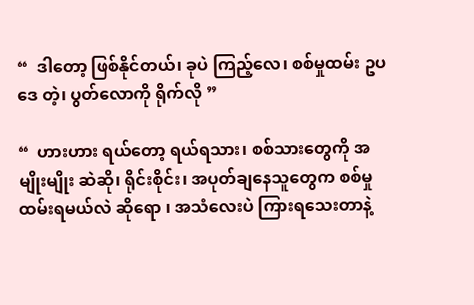“  ဒါတော့ ဖြစ်နိုင်တယ်၊ ခုပဲ ကြည့်လေ၊ စစ်မှုထမ်း ဥပဒေ တဲ့၊ ပွတ်လောကို ရိုက်လို ”

“  ဟားဟား ရယ်တော့ ရယ်ရသား၊ စစ်သားတွေကို အမျိုးမျိုး ဆဲဆို၊ ရိုင်းစိုင်း၊ အပုတ်ချနေသူတွေက စစ်မှုထမ်းရမယ်လဲ ဆိုရော ၊ အသံလေးပဲ ကြားရသေးတာနဲ့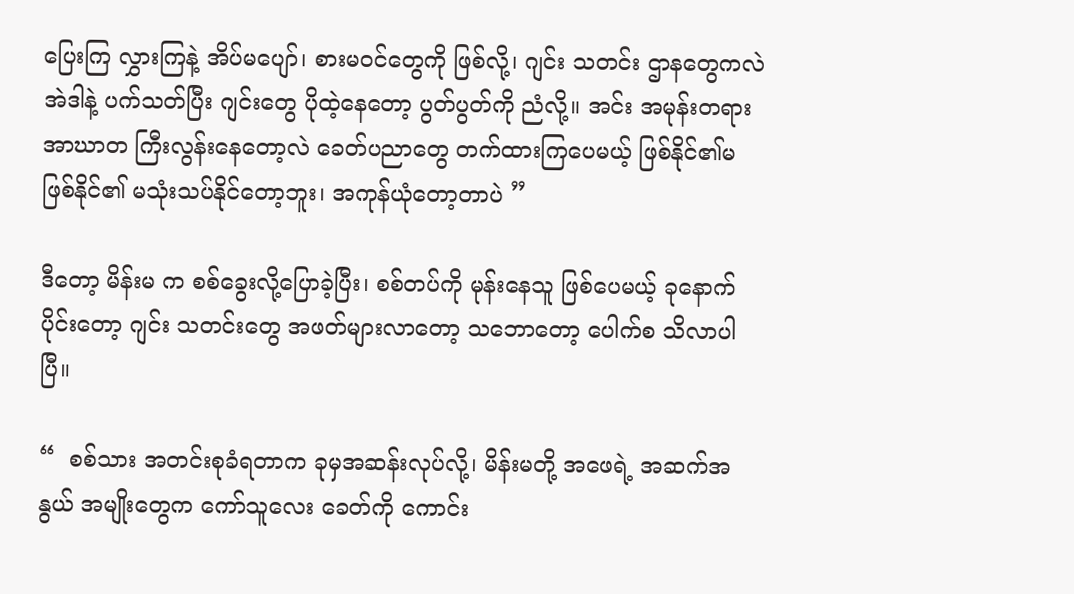ပြေးကြ လွှားကြနဲ့ အိပ်မပျော်၊ စားမဝင်တွေကို ဖြစ်လို့၊ ဂျင်း သတင်း ဌာနတွေကလဲ အဲဒါနဲ့ ပက်သတ်ပြီး ဂျင်းတွေ ပိုထဲ့နေတော့ ပွတ်ပွတ်ကို ညံလို့။ အင်း အမုန်းတရား အာဃာတ ကြီးလွန်းနေတော့လဲ ခေတ်ပညာတွေ တက်ထားကြပေမယ့် ဖြစ်နိုင်၏မဖြစ်နိုင်၏ မသုံးသပ်နိုင်တော့ဘူး၊ အကုန်ယုံတော့တာပဲ ”

ဒီတော့ မိန်းမ က စစ်ခွေးလို့ပြောခဲ့ပြီး၊ စစ်တပ်ကို မုန်းနေသူ ဖြစ်ပေမယ့် ခုနောက်ပိုင်းတော့ ဂျင်း သတင်းတွေ အဖတ်များလာတော့ သဘောတော့ ပေါက်စ သိလာပါပြီ။

“  စစ်သား အတင်းစုခံရတာက ခုမှအဆန်းလုပ်လို့၊ မိန်းမတို့ အဖေရဲ့ အဆက်အနွယ် အမျိုးတွေက ကော်သူလေး ခေတ်ကို ကောင်း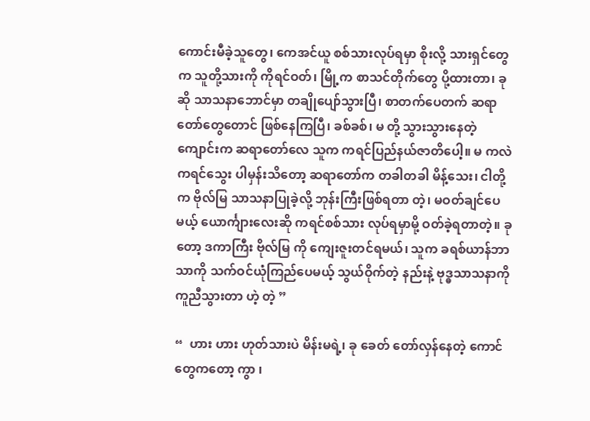ကောင်းမီခဲ့သူတွေ၊ ကေအင်ယူ စစ်သားလုပ်ရမှာ စိုးလို့ သားရှင်တွေက သူတို့သားကို ကိုရင်ဝတ်၊ မြို့က စာသင်တိုက်တွေ ပို့ထားတာ၊ ခုဆို သာသနာဘောင်မှာ တချိုပျော်သွားပြီ၊ စာတက်ပေတက် ဆရာတော်တွေတောင် ဖြစ်နေကြပြီ၊ ခစ်ခစ်၊ မ တို့ သွားသွားနေတဲ့ ကျောင်းက ဆရာတော်လေ သူက ကရင်ပြည်နယ်ဇာတိပေါ့။ မ ကလဲ ကရင်သွေး ပါမှန်းသိတော့ ဆရာတော်က တခါတခါ မိန့်သေး၊ ငါတို့က ဗိုလ်မြ သာသနာပြုခဲ့လို့ ဘုန်းကြီးဖြစ်ရတာ တဲ့၊ မဝတ်ချင်ပေမယ့် ယောင်္ကျားလေးဆို ကရင်စစ်သား လုပ်ရမှာမို့ ဝတ်ခဲ့ရတာတဲ့။ ခုတော့ ဒကာကြီး ဗိုလ်မြ ကို ကျေးဇူးတင်ရမယ်၊ သူက ခရစ်ယာန်ဘာသာကို သက်ဝင်ယုံကြည်ပေမယ့် သွယ်ဝိုက်တဲ့ နည်းနဲ့ ဗုဒ္ဓသာသနာကို ကူညီသွားတာ ဟဲ့ တဲ့ ”

“  ဟား ဟား ဟုတ်သားပဲ မိန်းမရဲ့၊ ခု ခေတ် တော်လှန်နေတဲ့ ကောင်တွေကတော့ ကွာ ၊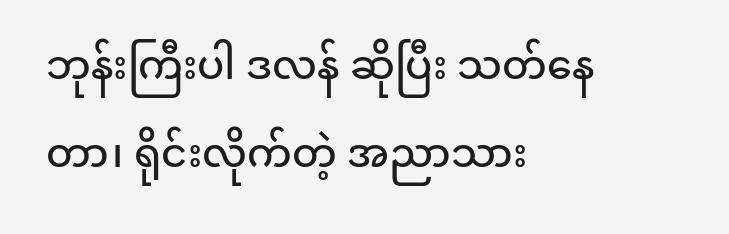ဘုန်းကြီးပါ ဒလန် ဆိုပြီး သတ်နေတာ၊ ရိုင်းလိုက်တဲ့ အညာသား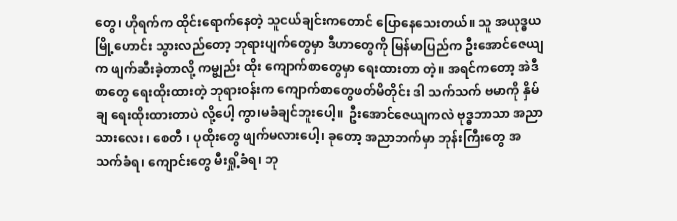တွေ၊ ဟိုရက်က ထိုင်းရောက်နေတဲ့ သူငယ်ချင်းကတောင် ပြောနေသေးတယ်။ သူ အယုဒ္ဓယ မြို့ဟောင်း သွားလည်တော့ ဘုရားပျက်တွေမှာ ဒီဟာတွေကို မြန်မာပြည်က ဦးအောင်ဇေယျ က ဖျက်ဆီးခဲ့တာလို့ ကမ္ဗျည်း ထိုး ကျောက်စာတွေမှာ ရေးထားတာ တဲ့။ အရင်ကတော့ အဲဒီ စာတွေ ရေးထိုးထားတဲ့ ဘုရားဝန်းက ကျောက်စာတွေဖတ်မိတိုင်း ဒါ သက်သက် ဗမာကို နှိမ်ချ ရေးထိုးထားတာပဲ လို့ပေါ့ ကွာ၊မခံချင်ဘူးပေါ့။  ဦးအောင်ဇေယျကလဲ ဗုဒ္ဓဘာသာ အညာသားလေး ၊ စေတီ ၊ ပုထိုးတွေ ဖျက်မလားပေါ့၊ ခုတော့ အညာဘက်မှာ ဘုန်းကြီးတွေ အသက်ခံရ၊ ကျောင်းတွေ မီးရှို့ခံရ၊ ဘု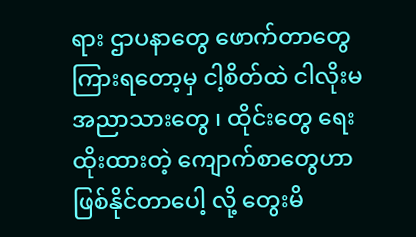ရား ဌာပနာတွေ ဖောက်တာတွေ ကြားရတော့မှ ငါ့စိတ်ထဲ ငါလိုးမ အညာသားတွေ ၊ ထိုင်းတွေ ရေးထိုးထားတဲ့ ကျောက်စာတွေဟာ ဖြစ်နိုင်တာပေါ့ လို့ တွေးမိ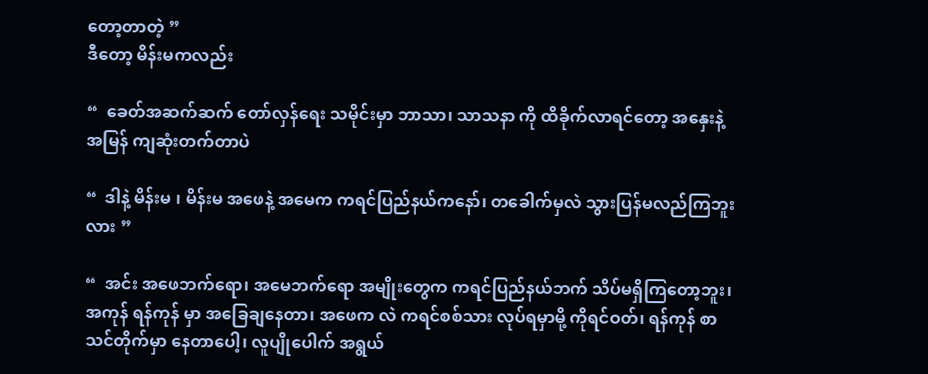တော့တာတဲ့ ”
ဒီတော့ မိန်းမကလည်း

“  ခေတ်အဆက်ဆက် တော်လှန်ရေး သမိုင်းမှာ ဘာသာ၊ သာသနာ ကို ထိခိုက်လာရင်တော့ အနှေးနဲ့ အမြန် ကျဆုံးတက်တာပဲ

“  ဒါနဲ့ မိန်းမ ၊ မိန်းမ အဖေနဲ့ အမေက ကရင်ပြည်နယ်ကနော်၊ တခေါက်မှလဲ သွားပြန်မလည်ကြဘူးလား ”

“  အင်း အဖေဘက်ရော၊ အမေဘက်ရော အမျိုးတွေက ကရင်ပြည်နယ်ဘက် သိပ်မရှိကြတော့ဘူး၊ အကုန် ရန်ကုန် မှာ အခြေချနေတာ၊ အဖေက လဲ ကရင်စစ်သား လုပ်ရမှာမို့ ကိုရင်ဝတ်၊ ရန်ကုန် စာသင်တိုက်မှာ နေတာပေါ့၊ လူပျိုပေါက် အရွယ်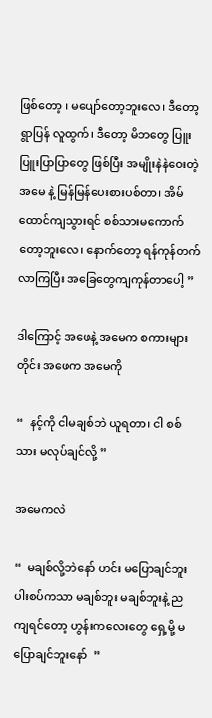ဖြစ်တော့ ၊ မပျော်တော့ဘူးလေ၊ ဒီတော့ ရွာပြန် လူထွက်၊ ဒီတော့ မိဘတွေ ပြူးပြူးပြာပြာတွေ ဖြစ်ပြီး အမျိုးနဲနဲဝေးတဲ့ အမေ နဲ့ မြန်မြန်ပေးစားပစ်တာ၊ အိမ်ထောင်ကျသွားရင် စစ်သားမကောက်တော့ဘူးလေ၊ နောက်တော့ ရန်ကုန်တက်လာကြပြီး အခြေတွေကျကုန်တာပေါ့ ”

ဒါကြောင့် အဖေနဲ့ အမေက စကားများတိုင်း အဖေက အမေကို

“  နင့်ကို ငါမချစ်ဘဲ ယူရတာ၊ ငါ စစ်သား မလုပ်ချင်လို့ ”

အမေကလဲ

“  မချစ်လို့ဘဲနော် ဟင်း မပြောချင်ဘူး ပါးစပ်ကသာ မချစ်ဘူး မချစ်ဘူးနဲ့ ည ကျရင်တော့ ဟွန်းကလေးတွေ ရှေ့မို့ မပြောချင်ဘူးနော်  ”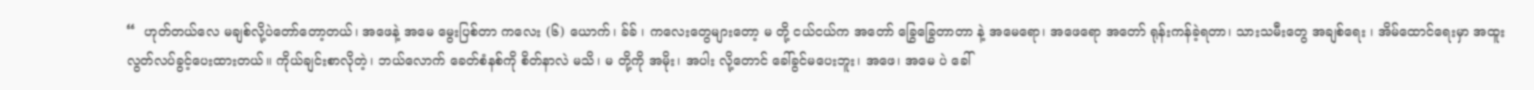“  ဟုတ်တယ်လေ မချစ်လို့ပဲတော်တော့တယ်၊ အဖေနဲ့ အမေ မွေးပြစ်တာ ကလေး (၆) ယောက်၊ ခ်ခ် ၊ ကလေးတွေများတော့ မ တို့ ငယ်ငယ်က အတော် ခြွေခြွေတာတာ နဲ့ အမေရော၊ အဖေရော အတော် ရုန်းကန်ခဲ့ရတာ၊ သားသမီးတွေ အချစ်ရေး ၊ အိမ်ထောင်ရေးမှာ အထူးလွတ်လပ်ခွင့်ပေးထားတယ်။ ကိုယ်ချင်းစာလိုတဲ့၊ ဘယ်လောက် ခေတ်စံနစ်ကို စိတ်နာလဲ မသိ၊ မ တို့ကို အမိုး၊ အပါး လို့တောင် ခေါ်ခွင်မပေးဘူး၊ အဖေ၊ အမေ ပဲ ခေါ်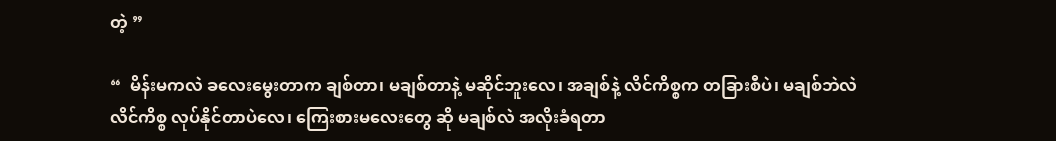တဲ့ ”

“  မိန်းမကလဲ ခလေးမွေးတာက ချစ်တာ၊ မချစ်တာနဲ့ မဆိုင်ဘူးလေ၊ အချစ်နဲ့ လိင်ကိစ္စက တခြားစီပဲ၊ မချစ်ဘဲလဲ လိင်ကိစ္စ လုပ်နိုင်တာပဲလေ၊ ကြေးစားမလေးတွေ ဆို မချစ်လဲ အလိုးခံရတာ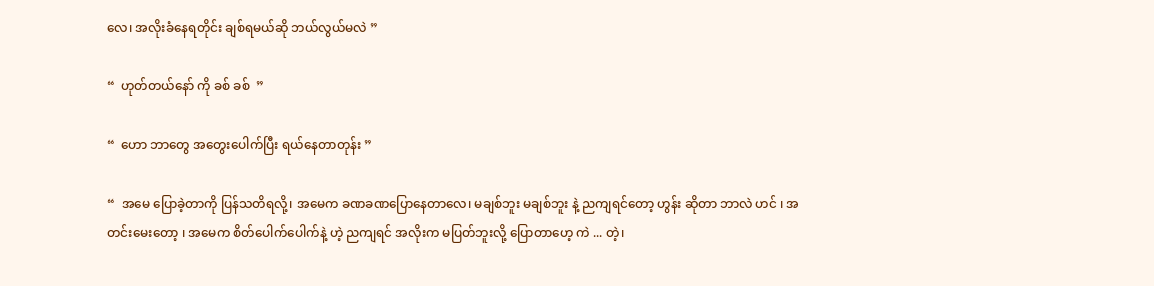လေ၊ အလိုးခံနေရတိုင်း ချစ်ရမယ်ဆို ဘယ်လွယ်မလဲ ”

“  ဟုတ်တယ်နော် ကို ခစ် ခစ်  ”

“  ဟော ဘာတွေ အတွေးပေါက်ပြီး ရယ်နေတာတုန်း ”

“  အမေ ပြောခဲ့တာကို ပြန်သတိရလို့၊ အမေက ခဏခဏပြောနေတာလေ၊ မချစ်ဘူး မချစ်ဘူး နဲ့ ညကျရင်တော့ ဟွန်း ဆိုတာ ဘာလဲ ဟင် ၊ အတင်းမေးတော့ ၊ အမေက စိတ်ပေါက်ပေါက်နဲ့ ဟဲ့ ညကျရင် အလိုးက မပြတ်ဘူးလို့ ပြောတာဟေ့ ကဲ ... တဲ့၊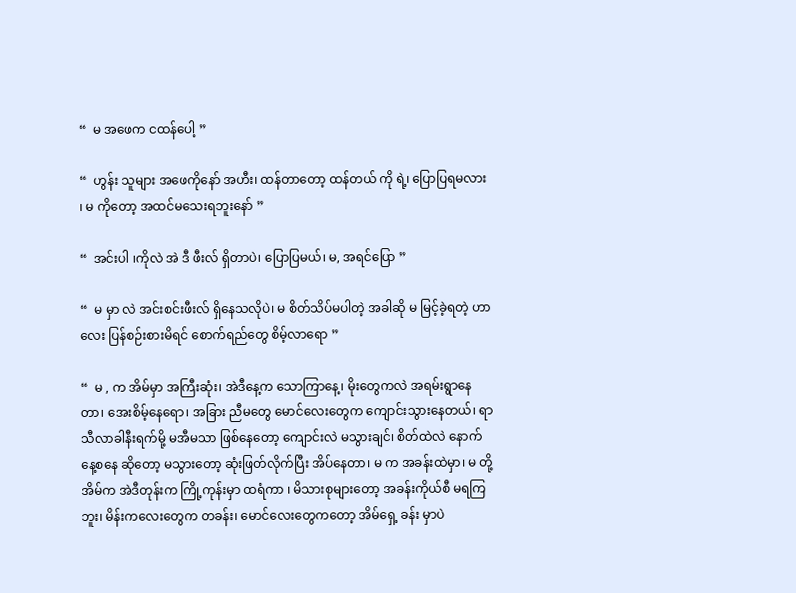“  မ အဖေက ငထန်ပေါ့ ”

“  ဟွန်း သူများ အဖေကိုနော် အဟီး၊ ထန်တာတော့ ထန်တယ် ကို ရဲ့၊ ပြောပြရမလား ၊ မ ကိုတော့ အထင်မသေးရဘူးနော် ”

“  အင်းပါ ၊ကိုလဲ အဲ ဒီ ဖီးလ် ရှိတာပဲ၊ ပြောပြမယ်၊ မ, အရင်ပြော ”

“  မ မှာ လဲ အင်းစင်းဖီးလ် ရှိနေသလိုပဲ၊ မ စိတ်သိပ်မပါတဲ့ အခါဆို မ မြင့်ခဲ့ရတဲ့ ဟာလေး ပြန်စဉ်းစားမိရင် စောက်ရည်တွေ စိမ့်လာရော ”

“  မ , က အိမ်မှာ အကြီးဆုံး၊ အဲဒီနေ့က သောကြာနေ့၊ မိုးတွေကလဲ အရမ်းရွာနေတာ၊ အေးစိမ့်နေရော၊ အခြား ညီမတွေ မောင်လေးတွေက ကျောင်းသွားနေတယ်၊ ရာသီလာခါနီးရက်မို့ မအီမသာ ဖြစ်နေတော့ ကျောင်းလဲ မသွားချင်၊ စိတ်ထဲလဲ နောက်နေ့စနေ ဆိုတော့ မသွားတော့ ဆုံးဖြတ်လိုက်ပြီး အိပ်နေတာ၊ မ က အခန်းထဲမှာ၊ မ တို့ အိမ်က အဲဒီတုန်းက ကြို့ကုန်းမှာ ထရံကာ ၊ မိသားစုများတော့ အခန်းကိုယ်စီ မရကြဘူး၊ မိန်းကလေးတွေက တခန်း၊ မောင်လေးတွေကတော့ အိမ်ရှေ့ ခန်း မှာပဲ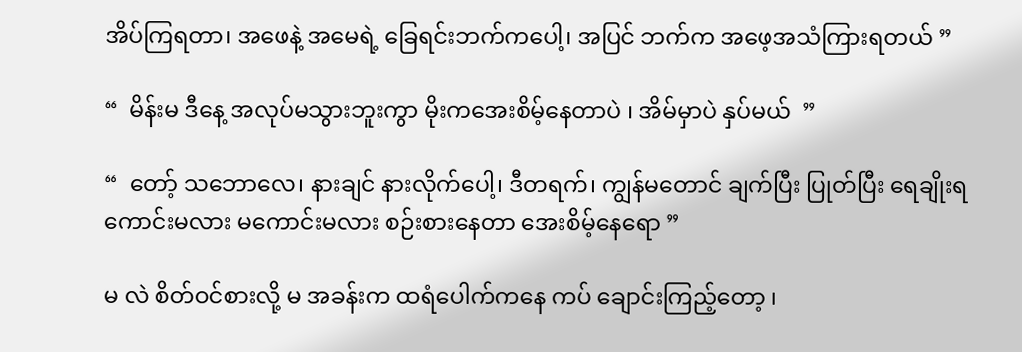အိပ်ကြရတာ၊ အဖေနဲ့ အမေရဲ့ ခြေရင်းဘက်ကပေါ့၊ အပြင် ဘက်က အဖေ့အသံကြားရတယ် ”

“  မိန်းမ ဒီနေ့ အလုပ်မသွားဘူးကွာ မိုးကအေးစိမ့်နေတာပဲ ၊ အိမ်မှာပဲ နှပ်မယ်  ”

“  တော့် သဘောလေ၊ နားချင် နားလိုက်ပေါ့၊ ဒီတရက်၊ ကျွန်မတောင် ချက်ပြီး ပြုတ်ပြီး ရေချိုးရ ကောင်းမလား မကောင်းမလား စဉ်းစားနေတာ အေးစိမ့်နေရော ”

မ လဲ စိတ်ဝင်စားလို့ မ အခန်းက ထရံပေါက်ကနေ ကပ် ချောင်းကြည့်တော့ ၊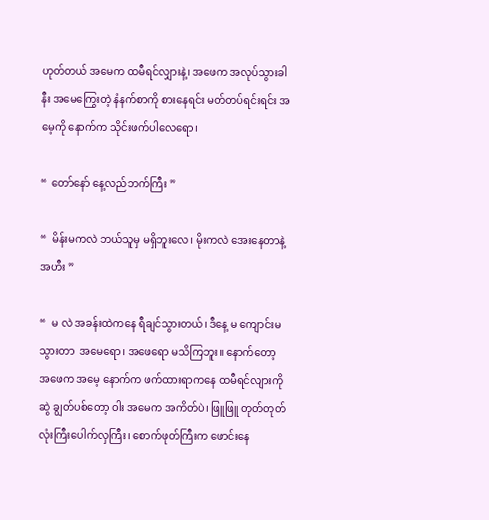ဟုတ်တယ် အမေက ထမီရင်လျှားနဲ့၊ အဖေက အလုပ်သွားခါနီး အမေကြွေးတဲ့ နံနက်စာကို စားနေရင်း မတ်တပ်ရင်းရင်း အမေ့ကို နောက်က သိုင်းဖက်ပါလေရော၊

“  တော်နော် နေ့လည်ဘက်ကြီး ”

“  မိန်းမကလဲ ဘယ်သူမှ မရှိဘူးလေ၊ မိုးကလဲ အေးနေတာနဲ့ အဟီး ”

“  မ လဲ အခန်းထဲကနေ ရီချင်သွားတယ်၊ ဒီနေ့ မ ကျောင်းမသွားတာ  အမေရော၊ အဖေရော မသိကြဘူး။ နောက်တော့  အဖေက အမေ့ နောက်က ဖက်ထားရာကနေ ထမီရင်လျားကို ဆွဲ ချွတ်ပစ်တော့ ဝါး အမေက အကိတ်ပဲ၊ ဖြူဖြူ တုတ်တုတ် လုံးကြီးပေါက်လှကြီး၊ စောက်ဖုတ်ကြီးက ဖောင်းနေ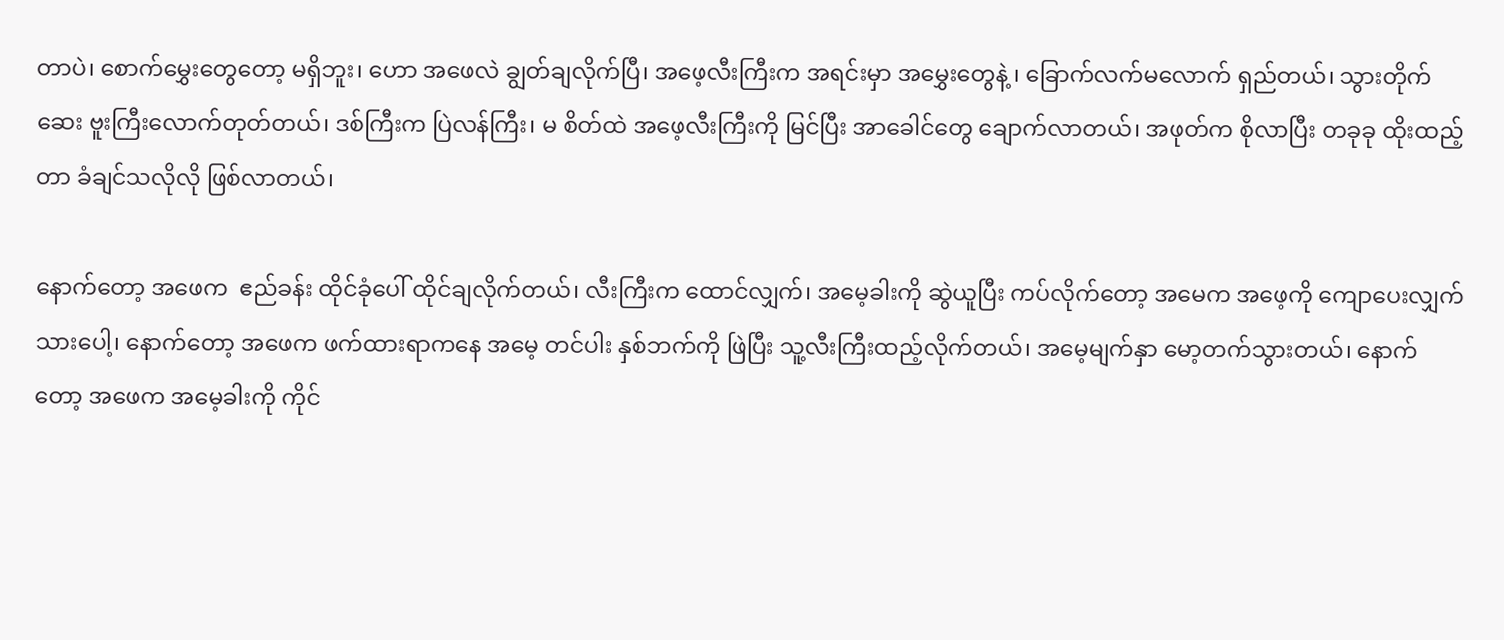တာပဲ၊ စောက်မွှေးတွေတော့ မရှိဘူး၊ ဟော အဖေလဲ ချွတ်ချလိုက်ပြီ၊ အဖေ့လီးကြီးက အရင်းမှာ အမွှေးတွေနဲ့ ၊ ခြောက်လက်မလောက် ရှည်တယ်၊ သွားတိုက်ဆေး ဗူးကြီးလောက်တုတ်တယ်၊ ဒစ်ကြီးက ပြဲလန်ကြီး၊ မ စိတ်ထဲ အဖေ့လီးကြီးကို မြင်ပြီး အာခေါင်တွေ ချောက်လာတယ်၊ အဖုတ်က စိုလာပြီး တခုခု ထိုးထည့်တာ ခံချင်သလိုလို ဖြစ်လာတယ်၊

နောက်တော့ အဖေက  ဧည်ခန်း ထိုင်ခုံပေါ် ထိုင်ချလိုက်တယ်၊ လီးကြီးက ထောင်လျှက်၊ အမေ့ခါးကို ဆွဲယူပြီး ကပ်လိုက်တော့ အမေက အဖေ့ကို ကျောပေးလျှက်သားပေါ့၊ နောက်တော့ အဖေက ဖက်ထားရာကနေ အမေ့ တင်ပါး နှစ်ဘက်ကို ဖြဲပြီး သူ့လီးကြီးထည့်လိုက်တယ်၊ အမေ့မျက်နှာ မော့တက်သွားတယ်၊ နောက်တော့ အဖေက အမေ့ခါးကို ကိုင်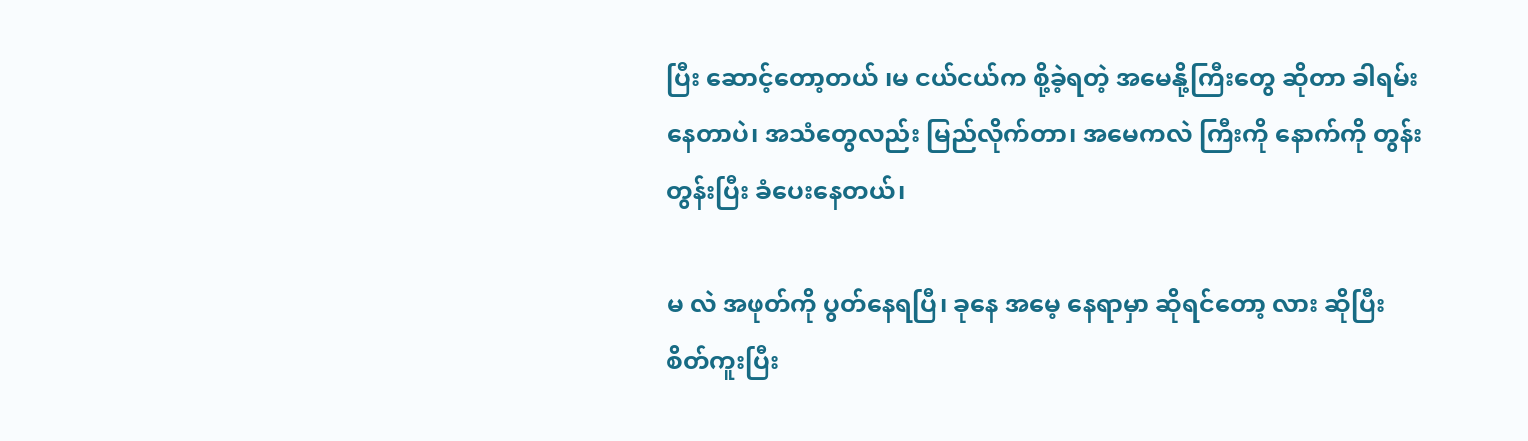ပြီး ဆောင့်တော့တယ် ၊မ ငယ်ငယ်က စို့ခဲ့ရတဲ့ အမေနို့ကြီးတွေ ဆိုတာ ခါရမ်းနေတာပဲ၊ အသံတွေလည်း မြည်လိုက်တာ၊ အမေကလဲ ကြီးကို နောက်ကို တွန်းတွန်းပြီး ခံပေးနေတယ်၊

မ လဲ အဖုတ်ကို ပွတ်နေရပြီ၊ ခုနေ အမေ့ နေရာမှာ ဆိုရင်တော့ လား ဆိုပြီး စိတ်ကူးပြီး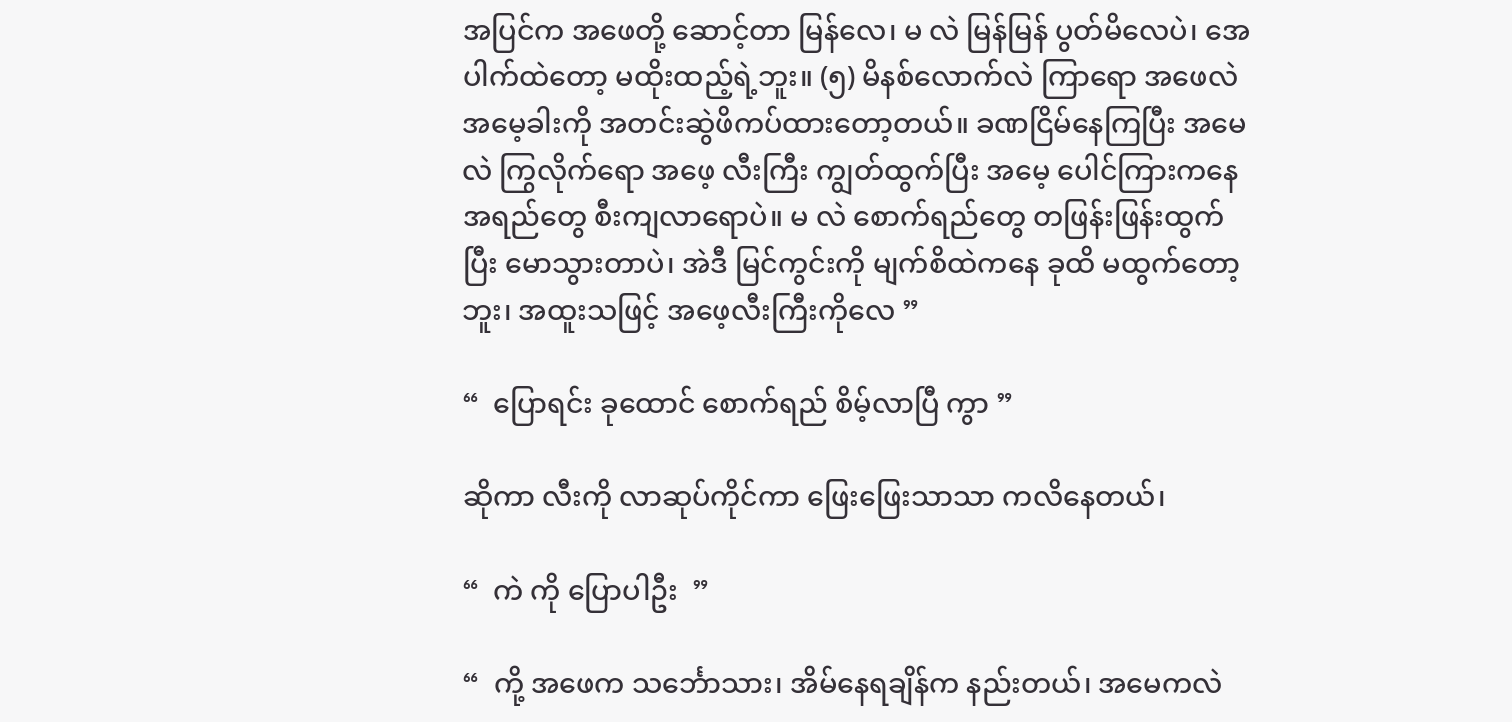အပြင်က အဖေတို့ ဆောင့်တာ မြန်လေ၊ မ လဲ မြန်မြန် ပွတ်မိလေပဲ၊ အေပါက်ထဲတော့ မထိုးထည့်ရဲ့ဘူး။ (၅) မိနစ်လောက်လဲ ကြာရော အဖေလဲ အမေ့ခါးကို အတင်းဆွဲဖိကပ်ထားတော့တယ်။ ခဏငြိမ်နေကြပြီး အမေလဲ ကြွလိုက်ရော အဖေ့ လီးကြီး ကျွတ်ထွက်ပြီး အမေ့ ပေါင်ကြားကနေ အရည်တွေ စီးကျလာရောပဲ။ မ လဲ စောက်ရည်တွေ တဖြန်းဖြန်းထွက်ပြီး မောသွားတာပဲ၊ အဲဒီ မြင်ကွင်းကို မျက်စိထဲကနေ ခုထိ မထွက်တော့ဘူး၊ အထူးသဖြင့် အဖေ့လီးကြီးကိုလေ ”

“  ပြောရင်း ခုထောင် စောက်ရည် စိမ့်လာပြီ ကွာ ”

ဆိုကာ လီးကို လာဆုပ်ကိုင်ကာ ဖြေးဖြေးသာသာ ကလိနေတယ်၊

“  ကဲ ကို ပြောပါဦး  ”

“  ကို့ အဖေက သင်္ဘောသား၊ အိမ်နေရချိန်က နည်းတယ်၊ အမေကလဲ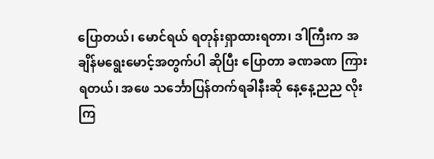ပြောတယ်၊ မောင်ရယ် ရတုန်းရှာထားရတာ၊ ဒါကြီးက အချိန်မရွေးမောင့်အတွက်ပါ ဆိုပြီး ပြောတာ ခဏခဏ ကြားရတယ်၊ အဖေ သင်္ဘောပြန်တက်ရခါနီးဆို နေ့နေ့ညည လိုးကြ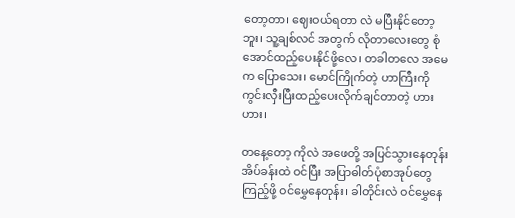တော့တာ၊ ဈေးဝယ်ရတာ လဲ မပြီးနိုင်တော့ဘူး၊ သူ့ချစ်လင် အတွက် လိုတာလေးတွေ စုံအောင်ထည့်ပေးနိုင်ဖို့လေ၊ တခါတလေ အမေက ပြောသေး၊ မောင်ကြိုက်တဲ့ ဟာကြီးကို ကွင်းလှီးပြီးထည့်ပေးလိုက်ချင်တာတဲ့ ဟားဟား၊

တနေ့တော့ ကိုလဲ အဖေတို့ အပြင်သွားနေတုန်း အိပ်ခန်းထဲ ဝင်ပြီး အပြာဓါတ်ပုံစာအုပ်တွေ ကြည့်ဖို့ ဝင်မွှေနေတုန်း၊ ခါတိုင်းလဲ ဝင်မွှေနေ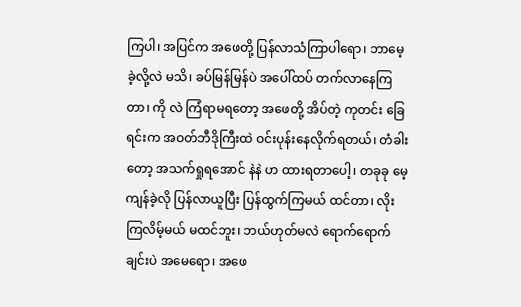ကြပါ၊ အပြင်က အဖေတို့ ပြန်လာသံကြာပါရော၊ ဘာမေ့ခဲ့လို့လဲ မသိ၊ ခပ်မြန်မြန်ပဲ အပေါ်ထပ် တက်လာနေကြတာ၊ ကို လဲ ကြံရာမရတော့ အဖေတို့ အိပ်တဲ့ ကုတင်း ခြေရင်းက အဝတ်ဘီဒိုကြီးထဲ ဝင်းပုန်းနေလိုက်ရတယ်၊ တံခါးတော့ အသက်ရှုရအောင် နဲနဲ ဟ ထားရတာပေါ့၊ တခုခု မေ့ကျန်ခဲ့လို ပြန်လာယူပြီး ပြန်ထွက်ကြမယ် ထင်တာ၊ လိုးကြလိမ့်မယ် မထင်ဘူး၊ ဘယ်ဟုတ်မလဲ ရောက်ရောက်ချင်းပဲ အမေရော၊ အဖေ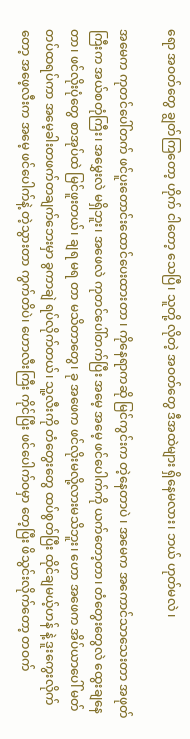ရော အဝတ်တွေ ချွတ်ကြတော့ ဟိုက် ငါတော့ သေပြီ၊ သူတို့ လိုတဲ့ အဝတ်တွေ ဒီအထဲများ ရှိနေမလား၊ ဘယ် ဟုတ်မလဲ ၊

အမေက ကုတင်ပေါ်တက် ဖင်ပူးတောင်းထောင်ပေးထားတာ ၊ ကိုနေရာကဆို မြင်ကွင်းက တဲ့နေတာပဲ ၊ အမေက အကောင်သာသေးတာ အဖုတ်ကြီးက အယ်စတုံကြီး၊ အမွှေးလဲ မရှိဘူး၊ အဖေလဲ ကုတင်ပေါ်တက်ပြီး အမေ့ အမေ့ ဖင်ပေါက်ကို ယက်တော့တာ၊ တံတွေးတွေလဲ ထွေးချနေတာ၊ ဖင်လိုးပုံတွေ စာအုပ်ထဲ မြင်ဖူးတယ်၊ ချရ မရ တာ မသိတာတွေ၊ ခု အဖေက ဖင်လိုးမလို့လားမသိဘူး၊ ဟော အဖေက အိပ်ယာပေါ် မတ်တပ်ထရပ်ကာ အမေ့ခါးတဖက်တချက်ဘေးမှာ ခွကာချဲ ရပ်လိုက်တယ်၊ သူ့လီးကို တံတွေးတွေ ထပ်စွတ်ပြီး ထိုင်ချမယ့်ဟန် နဲ့ ဒူးကွေးလိုက်တော့ အဖေ့လီးက အမေ့ ဖင်ပေါက်နဲ့ တဲ့သွားတာ ကွက်တိပဲ၊ ဟောလီးကြီး ကိုင်ပြီး ဖင်ပေါက်ဝမှာ တေ့ပြီး ဖိသွင်းလိုက်တော့ တဝက်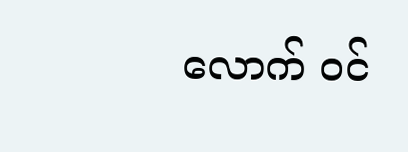လောက် ဝင်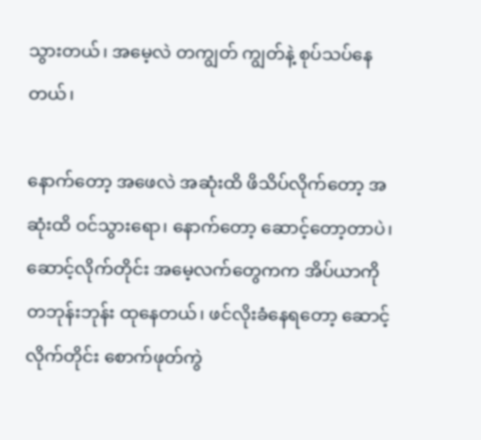သွားတယ်၊ အမေ့လဲ တကျွတ် ကျွတ်နဲ့ စုပ်သပ်နေတယ်၊

နောက်တော့ အဖေလဲ အဆုံးထိ ဖိသိပ်လိုက်တော့ အဆုံးထိ ဝင်သွားရော၊ နောက်တော့ ဆောင့်တော့တာပဲ၊ ဆောင့်လိုက်တိုင်း အမေ့လက်တွေကက အိပ်ယာကို တဘုန်းဘုန်း ထုနေတယ်၊ ဖင်လိုးခံနေရတော့ ဆောင့်လိုက်တိုင်း စောက်ဖုတ်ကွဲ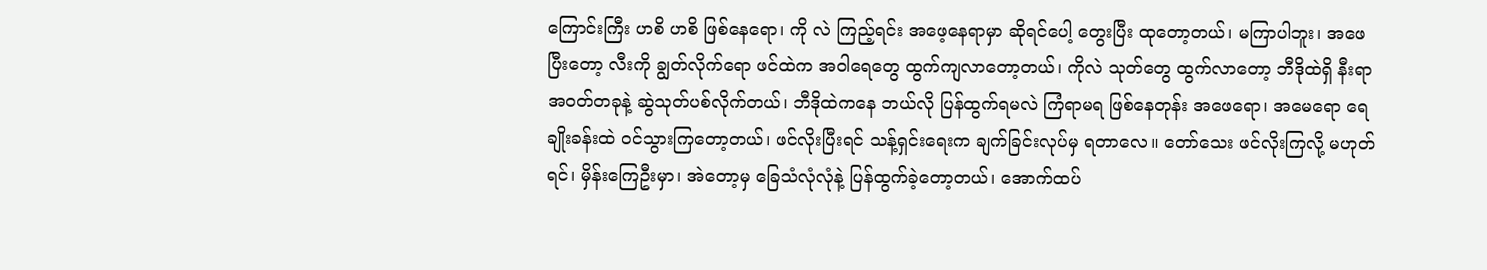ကြောင်းကြီး ဟစိ ဟစိ ဖြစ်နေရော၊ ကို လဲ ကြည့်ရင်း အဖေ့နေရာမှာ ဆိုရင်ပေါ့ တွေးပြီး ထုတော့တယ်၊ မကြာပါဘူး၊ အဖေ ပြီးတော့ လီးကို ချွတ်လိုက်ရော ဖင်ထဲက အဝါရေတွေ ထွက်ကျလာတော့တယ်၊ ကိုလဲ သုတ်တွေ ထွက်လာတော့ ဘီဒိုထဲရှိ နီးရာ အဝတ်တခုနဲ့ ဆွဲသုတ်ပစ်လိုက်တယ်၊ ဘီဒိုထဲကနေ ဘယ်လို ပြန်ထွက်ရမလဲ ကြံရာမရ ဖြစ်နေတုန်း အဖေရော၊ အမေရော ရေချိုးခန်းထဲ ဝင်သွားကြတော့တယ်၊ ဖင်လိုးပြီးရင် သန့်ရှင်းရေးက ချက်ခြင်းလုပ်မှ ရတာလေ။ တော်သေး ဖင်လိုးကြလို့ မဟုတ်ရင်၊ မှိန်းကြေဦးမှာ၊ အဲတော့မှ ခြေသံလုံလုံနဲ့ ပြန်ထွက်ခဲ့တော့တယ်၊ အောက်ထပ်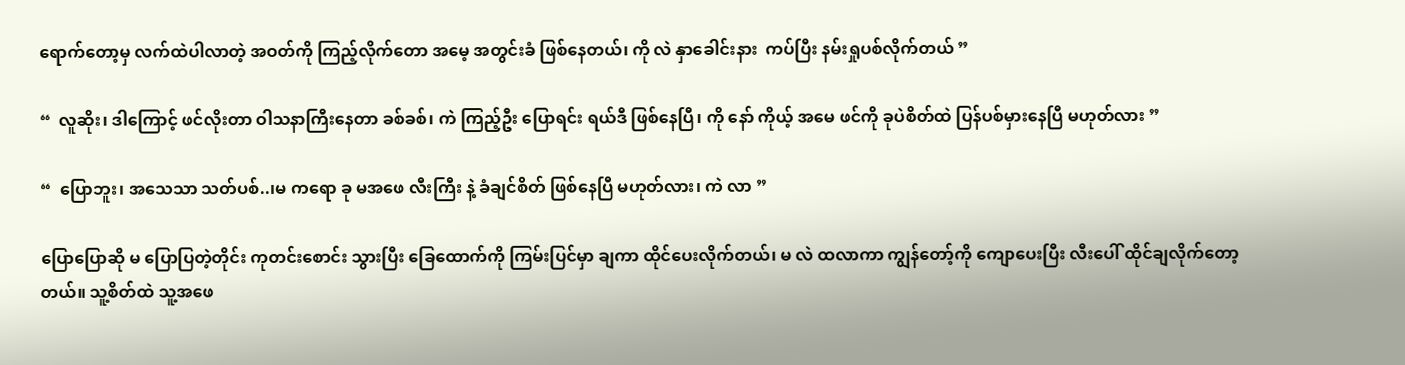ရောက်တော့မှ လက်ထဲပါလာတဲ့ အဝတ်ကို ကြည့်လိုက်တော အမေ့ အတွင်းခံ ဖြစ်နေတယ်၊ ကို လဲ နှာခေါင်းနား  ကပ်ပြီး နမ်းရှုပစ်လိုက်တယ် ”

“  လူဆိုး၊ ဒါကြောင့် ဖင်လိုးတာ ဝါသနာကြီးနေတာ ခစ်ခစ်၊ ကဲ ကြည့်ဦး ပြောရင်း ရယ်ဒီ ဖြစ်နေပြီ၊ ကို နော် ကိုယ့် အမေ ဖင်ကို ခုပဲစိတ်ထဲ ပြန်ပစ်မှားနေပြီ မဟုတ်လား ”

“  ပြောဘူး၊ အသေသာ သတ်ပစ်..၊မ ကရော ခု မအဖေ လီးကြီး နဲ့ ခံချင်စိတ် ဖြစ်နေပြီ မဟုတ်လား၊ ကဲ လာ ”

ပြောပြောဆို မ ပြောပြတဲ့တိုင်း ကုတင်းစောင်း သွားပြီး ခြေထောက်ကို ကြမ်းပြင်မှာ ချကာ ထိုင်ပေးလိုက်တယ်၊ မ လဲ ထလာကာ ကျွန်တော့်ကို ကျောပေးပြီး လီးပေါ် ထိုင်ချလိုက်တော့တယ်။ သူ့စိတ်ထဲ သူ့အဖေ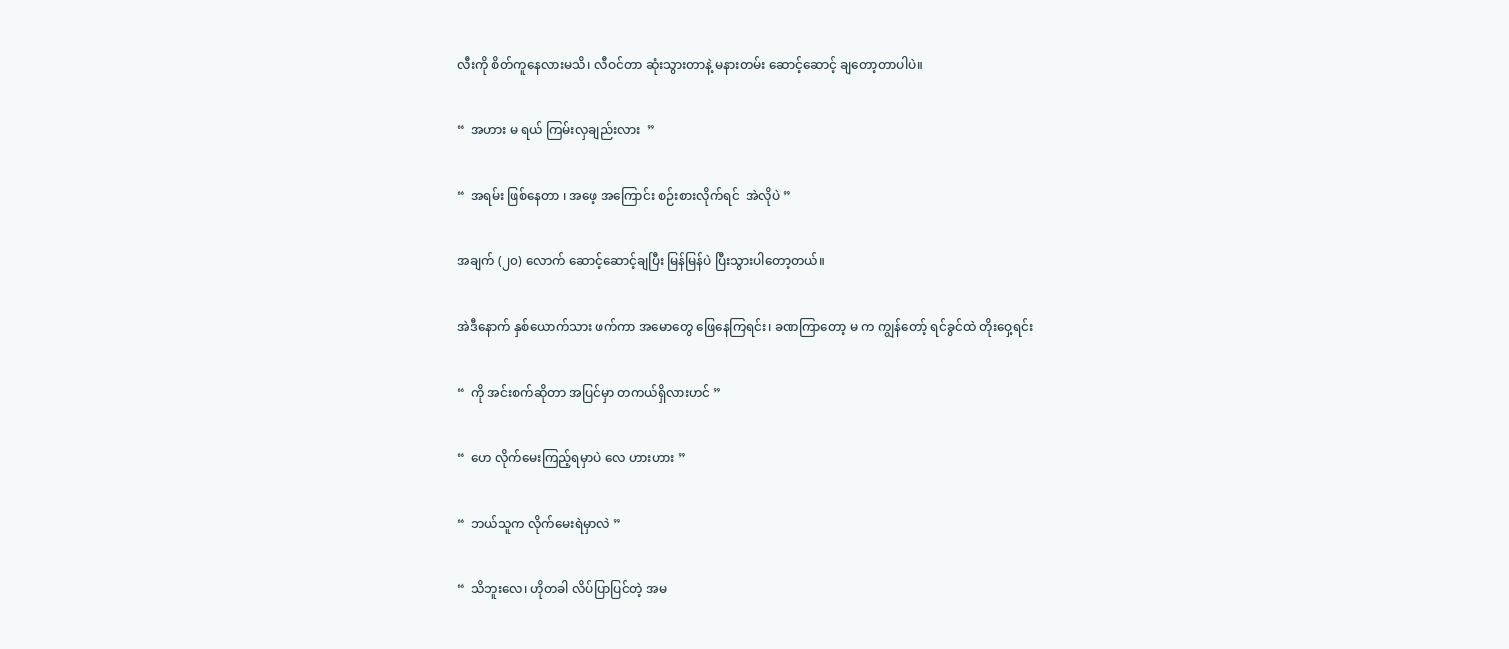လီးကို စိတ်ကူနေလားမသိ၊ လီဝင်တာ ဆုံးသွားတာနဲ့ မနားတမ်း ဆောင့်ဆောင့် ချတော့တာပါပဲ။

“  အဟား မ ရယ် ကြမ်းလှချည်းလား  ”

“  အရမ်း ဖြစ်နေတာ ၊ အဖေ့ အကြောင်း စဉ်းစားလိုက်ရင်  အဲလိုပဲ ”

အချက် (၂၀) လောက် ဆောင့်ဆောင့်ချပြီး မြန်မြန်ပဲ ပြီးသွားပါတော့တယ်။

အဲဒီနောက် နှစ်ယောက်သား ဖက်ကာ အမောတွေ ဖြေနေကြရင်း၊ ခဏကြာတော့ မ က ကျွန်တော့် ရင်ခွင်ထဲ တိုးဝှေ့ရင်း

“  ကို အင်းစက်ဆိုတာ အပြင်မှာ တကယ်ရှိလားဟင် ”

“  ဟေ လိုက်မေးကြည့်ရမှာပဲ လေ ဟားဟား ”

“  ဘယ်သူက လိုက်မေးရဲမှာလဲ ”

“  သိဘူးလေ၊ ဟိုတခါ လိပ်ပြာပြင်တဲ့ အမ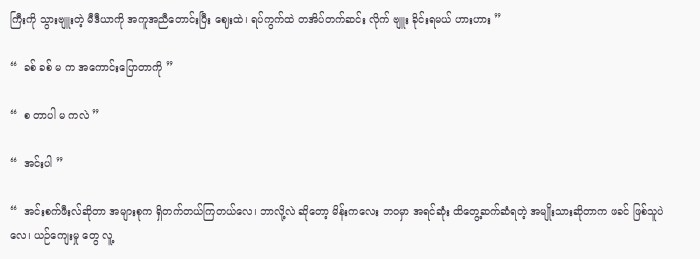ကြီးကို သွားဗျူးတဲ့ မီဒီယာကို အကူအညီတောင်းပြီး ဈေးထဲ၊ ရပ်ကွက်ထဲ တအိပ်တက်ဆင်း လိုက် ဗျူး ခိုင်းရမယ် ဟားဟား ”

“  ခစ် ခစ် မ က အကောင်းပြောတာကို ”

“  စ တာပါ မ ကလဲ ”

“  အင်းပါ ”

“  အင်းစက်ဖီးလ်ဆိုတာ အများစုက ရှိတက်တယ်ကြတယ်လေ၊ ဘာလို့လဲ ဆိုတော့ မိန်းကလေး ဘဝမှာ အရင်ဆုံး ထိတွေ့ဆက်ဆံရတဲ့ အမျိုးသားဆိုတာက ဖခင် ဖြစ်သူပဲလေ၊ ယဉ်ကျေးမှု တွေ လူ့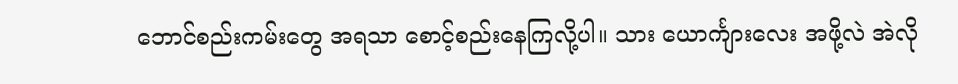ဘောင်စည်းကမ်းတွေ အရသာ စောင့်စည်းနေကြလို့ပါ။ သား ယောင်္ကျားလေး အဖို့လဲ အဲလို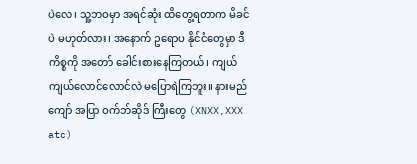ပဲလေ၊ သူ့ဘဝမှာ အရင်ဆုံး ထိတွေ့ရတာက မိခင်ပဲ မဟုတ်လား၊ အနောက် ဥရောပ နိုင်ငံတွေမှာ ဒီကိစ္စကို အတော် ခေါင်းစားနေကြတယ်၊ ကျယ်ကျယ်လောင်လောင်လဲ မပြောရဲကြဘူး။ နားမည်ကျော် အပြာ ဝက်ဘ်ဆိုဒ် ကြီးတွေ (XNXX,XXX atc)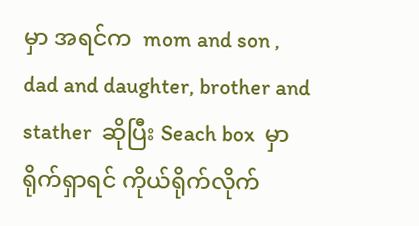မှာ အရင်က  mom and son , dad and daughter, brother and stather  ဆိုပြီး Seach box  မှာ ရိုက်ရှာရင် ကိုယ်ရိုက်လိုက်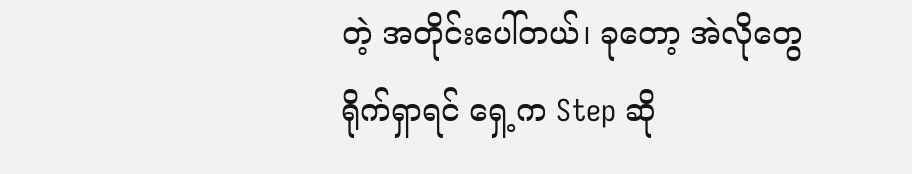တဲ့ အတိုင်းပေါ်တယ်၊ ခုတော့ အဲလိုတွေ ရိုက်ရှာရင် ရှေ့က Step ဆို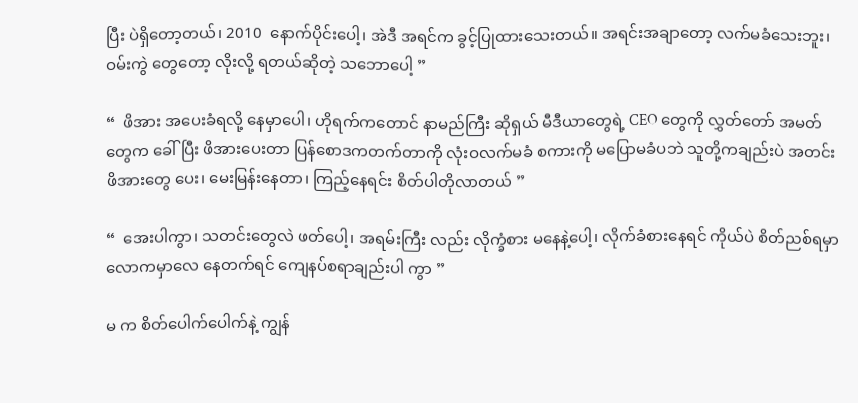ပြီး ပဲရှိတော့တယ်၊ 2010  နောက်ပိုင်းပေါ့၊ အဲဒီ အရင်က ခွင့်ပြုထားသေးတယ်။ အရင်းအချာတော့ လက်မခံသေးဘူး၊ ဝမ်းကွဲ တွေတော့ လိုးလို့ ရတယ်ဆိုတဲ့ သဘောပေါ့ ”

“  ဖိအား အပေးခံရလို့ နေမှာပေါ၊ ဟိုရက်ကတောင် နာမည်ကြီး ဆိုရှယ် မီဒီယာတွေရဲ့ CEO တွေကို လွှတ်တော် အမတ်တွေက ခေါ်ပြီး ဖိအားပေးတာ ပြန်စောဒကတက်တာကို လုံးဝလက်မခံ စကားကို မပြောမခံပဘဲ သူတို့ကချည်းပဲ အတင်း ဖိအားတွေ ပေး၊ မေးမြန်းနေတာ၊ ကြည့်နေရင်း စိတ်ပါတိုလာတယ် ”

“  အေးပါကွာ၊ သတင်းတွေလဲ ဖတ်ပေါ့၊ အရမ်းကြီး လည်း လိုက္ခံစား မနေနဲ့ပေါ့၊ လိုက်ခံစားနေရင် ကိုယ်ပဲ စိတ်ညစ်ရမှာ လောကမှာလေ နေတက်ရင် ကျေနပ်စရာချည်းပါ ကွာ ”

မ က စိတ်ပေါက်ပေါက်နဲ့ ကျွန်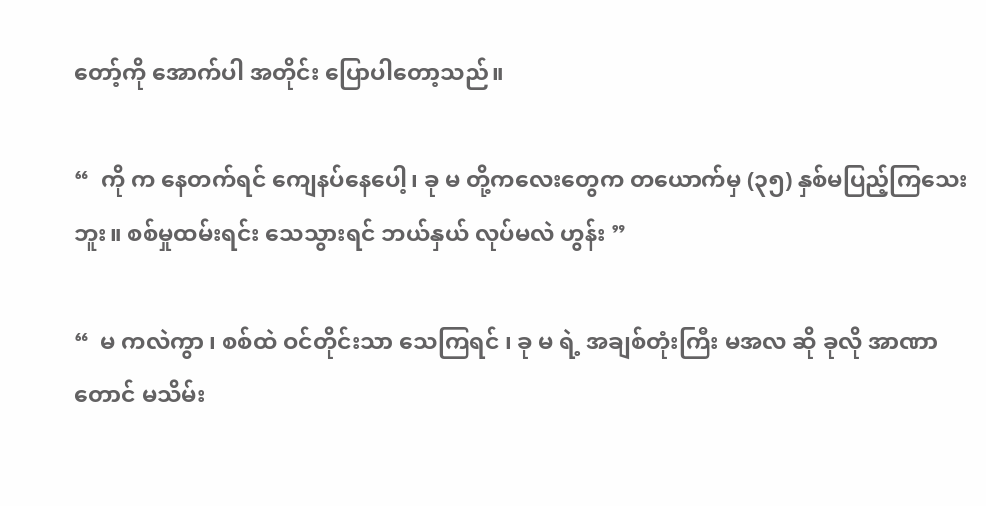တော့်ကို အောက်ပါ အတိုင်း ပြောပါတော့သည်။

“  ကို က နေတက်ရင် ကျေနပ်နေပေါ့၊ ခု မ တို့ကလေးတွေက တယောက်မှ (၃၅) နှစ်မပြည့်ကြသေးဘူး။ စစ်မှုထမ်းရင်း သေသွားရင် ဘယ်နှယ် လုပ်မလဲ ဟွန်း ”

“  မ ကလဲကွာ ၊ စစ်ထဲ ဝင်တိုင်းသာ သေကြရင် ၊ ခု မ ရဲ့ အချစ်တုံးကြီး မအလ ဆို ခုလို အာဏာတောင် မသိမ်း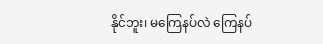နိုင်ဘူး၊ မကြေနပ်လဲ ကြေနပ်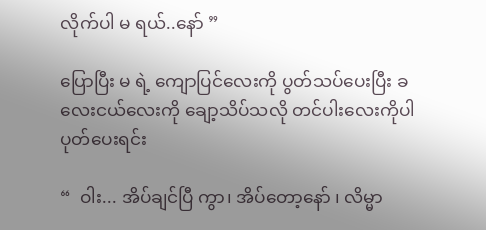လိုက်ပါ မ ရယ်..နော် ”

ပြောပြီး မ ရဲ့ ကျောပြင်လေးကို ပွတ်သပ်ပေးပြီး ခလေးငယ်လေးကို ချော့သိပ်သလို တင်ပါးလေးကိုပါ ပုတ်ပေးရင်း

“  ဝါး... အိပ်ချင်ပြီ ကွာ၊ အိပ်တော့နော် ၊ လိမ္မာ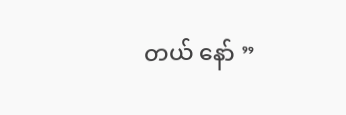တယ် နော် ”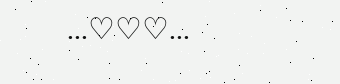...♡♡♡...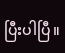ပြီးပါပြီ။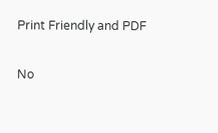Print Friendly and PDF

No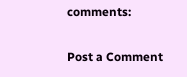comments:

Post a Comment